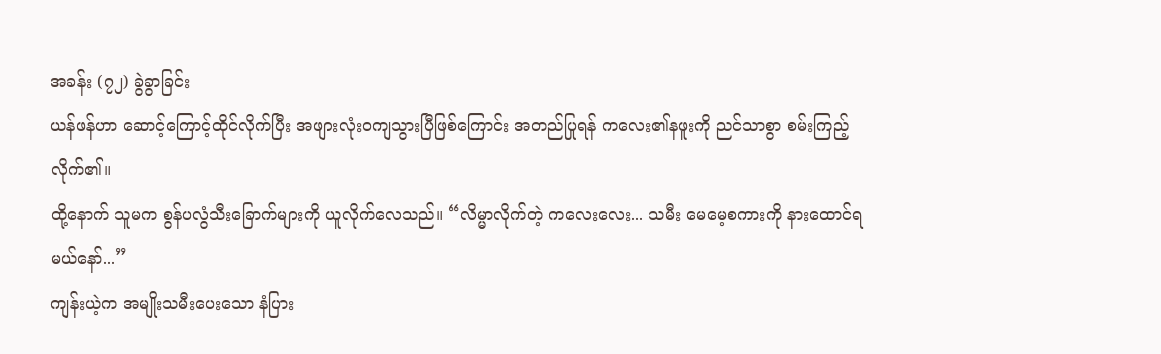အခန်း (၇၂) ခွဲခွာခြင်း
ယန်ဖန်ဟာ ဆောင့်ကြောင့်ထိုင်လိုက်ပြီး အဖျားလုံးဝကျသွားပြီဖြစ်ကြောင်း အတည်ပြုရန် ကလေး၏နဖူးကို ညင်သာစွာ စမ်းကြည့်လိုက်၏။
ထို့နောက် သူမက စွန်ပလွံသီးခြောက်များကို ယူလိုက်လေသည်။ “လိမ္မာလိုက်တဲ့ ကလေးလေး... သမီး မေမေ့စကားကို နားထောင်ရမယ်နော်...”
ကျန်းယဲ့က အမျိုးသမီးပေးသော နံပြား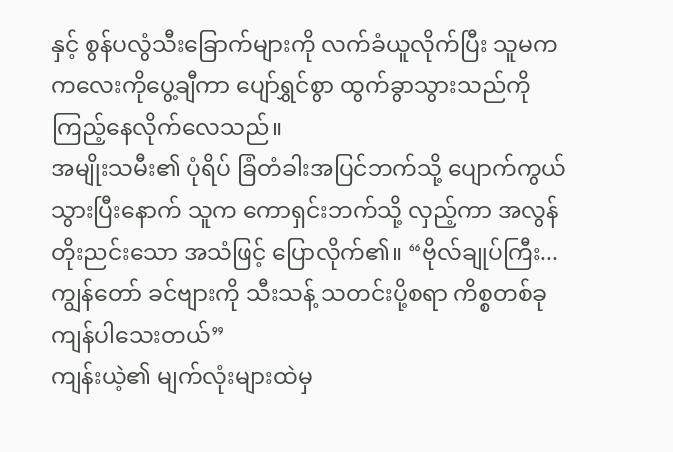နှင့် စွန်ပလွံသီးခြောက်များကို လက်ခံယူလိုက်ပြီး သူမက ကလေးကိုပွေ့ချီကာ ပျော်ရွှင်စွာ ထွက်ခွာသွားသည်ကို ကြည့်နေလိုက်လေသည်။
အမျိုးသမီး၏ ပုံရိပ် ခြံတံခါးအပြင်ဘက်သို့ ပျောက်ကွယ်သွားပြီးနောက် သူက ကောရှင်းဘက်သို့ လှည့်ကာ အလွန်တိုးညင်းသော အသံဖြင့် ပြောလိုက်၏။ “ဗိုလ်ချုပ်ကြီး... ကျွန်တော် ခင်ဗျားကို သီးသန့် သတင်းပို့စရာ ကိစ္စတစ်ခု ကျန်ပါသေးတယ်”
ကျန်းယဲ့၏ မျက်လုံးများထဲမှ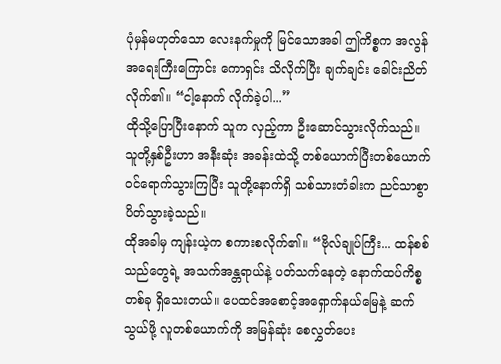ပုံမှန်မဟုတ်သော လေးနက်မှုကို မြင်သောအခါ ဤကိစ္စက အလွန်အရေးကြီးကြောင်း ကောရှင်း သိလိုက်ပြီး ချက်ချင်း ခေါင်းညိတ်လိုက်၏။ “ငါ့နောက် လိုက်ခဲ့ပါ...”
ထိုသို့ပြောပြီးနောက် သူက လှည့်ကာ ဦးဆောင်သွားလိုက်သည်။ သူတို့နှစ်ဦးဟာ အနီးဆုံး အခန်းထဲသို့ တစ်ယောက်ပြီးတစ်ယောက် ဝင်ရောက်သွားကြပြီး သူတို့နောက်ရှိ သစ်သားတံခါးက ညင်သာစွာ ပိတ်သွားခဲ့သည်။
ထိုအခါမှ ကျန်းယဲ့က စကားစလိုက်၏။ “ဗိုလ်ချုပ်ကြီး... ထန်စစ်သည်တွေရဲ့ အသက်အန္တရာယ်နဲ့ ပတ်သက်နေတဲ့ နောက်ထပ်ကိစ္စတစ်ခု ရှိသေးတယ်။ ပေထင်အစောင့်အရှောက်နယ်မြေနဲ့ ဆက်သွယ်ဖို့ လူတစ်ယောက်ကို အမြန်ဆုံး စေလွှတ်ပေး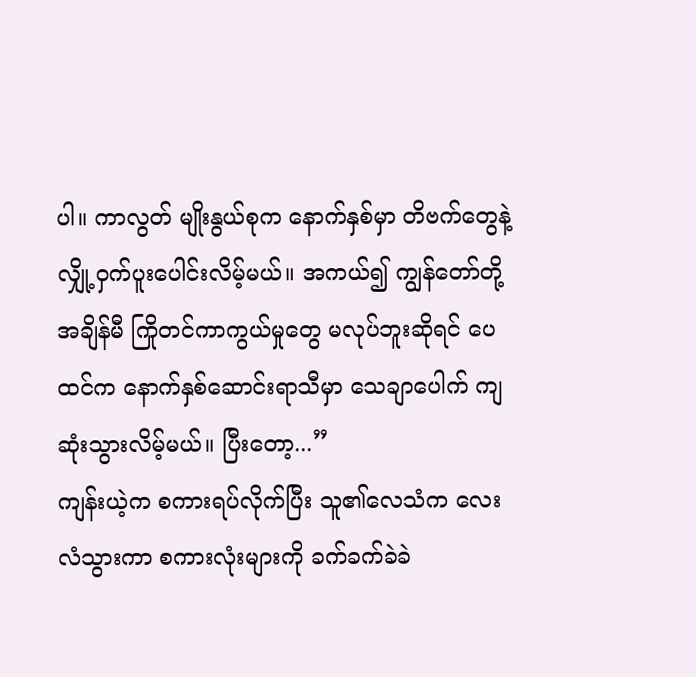ပါ။ ကာလွတ် မျိုးနွယ်စုက နောက်နှစ်မှာ တိဗက်တွေနဲ့ လျှို့ဝှက်ပူးပေါင်းလိမ့်မယ်။ အကယ်၍ ကျွန်တော်တို့ အချိန်မီ ကြိုတင်ကာကွယ်မှုတွေ မလုပ်ဘူးဆိုရင် ပေထင်က နောက်နှစ်ဆောင်းရာသီမှာ သေချာပေါက် ကျဆုံးသွားလိမ့်မယ်။ ပြီးတော့...”
ကျန်းယဲ့က စကားရပ်လိုက်ပြီး သူ၏လေသံက လေးလံသွားကာ စကားလုံးများကို ခက်ခက်ခဲခဲ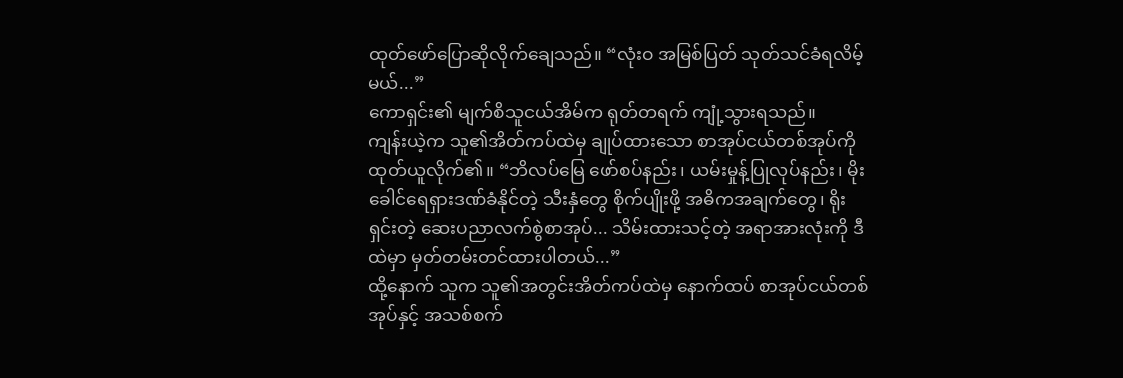ထုတ်ဖော်ပြောဆိုလိုက်ချေသည်။ “လုံးဝ အမြစ်ပြတ် သုတ်သင်ခံရလိမ့်မယ်...”
ကောရှင်း၏ မျက်စိသူငယ်အိမ်က ရုတ်တရက် ကျုံ့သွားရသည်။
ကျန်းယဲ့က သူ၏အိတ်ကပ်ထဲမှ ချုပ်ထားသော စာအုပ်ငယ်တစ်အုပ်ကို ထုတ်ယူလိုက်၏။ “ဘိလပ်မြေ ဖော်စပ်နည်း၊ ယမ်းမှုန့်ပြုလုပ်နည်း၊ မိုးခေါင်ရေရှားဒဏ်ခံနိုင်တဲ့ သီးနှံတွေ စိုက်ပျိုးဖို့ အဓိကအချက်တွေ၊ ရိုးရှင်းတဲ့ ဆေးပညာလက်စွဲစာအုပ်... သိမ်းထားသင့်တဲ့ အရာအားလုံးကို ဒီထဲမှာ မှတ်တမ်းတင်ထားပါတယ်...”
ထို့နောက် သူက သူ၏အတွင်းအိတ်ကပ်ထဲမှ နောက်ထပ် စာအုပ်ငယ်တစ်အုပ်နှင့် အသစ်စက်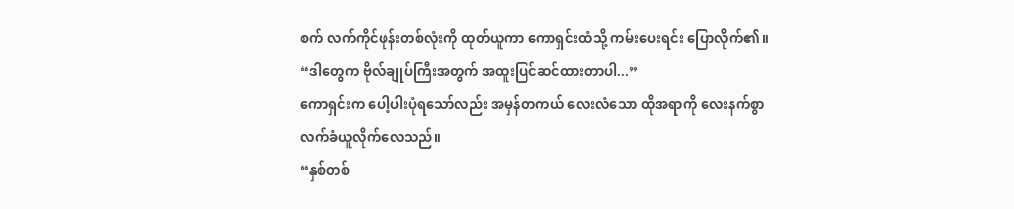စက် လက်ကိုင်ဖုန်းတစ်လုံးကို ထုတ်ယူကာ ကောရှင်းထံသို့ ကမ်းပေးရင်း ပြောလိုက်၏။ “ဒါတွေက ဗိုလ်ချုပ်ကြီးအတွက် အထူးပြင်ဆင်ထားတာပါ...”
ကောရှင်းက ပေါ့ပါးပုံရသော်လည်း အမှန်တကယ် လေးလံသော ထိုအရာကို လေးနက်စွာ လက်ခံယူလိုက်လေသည်။
“နှစ်တစ်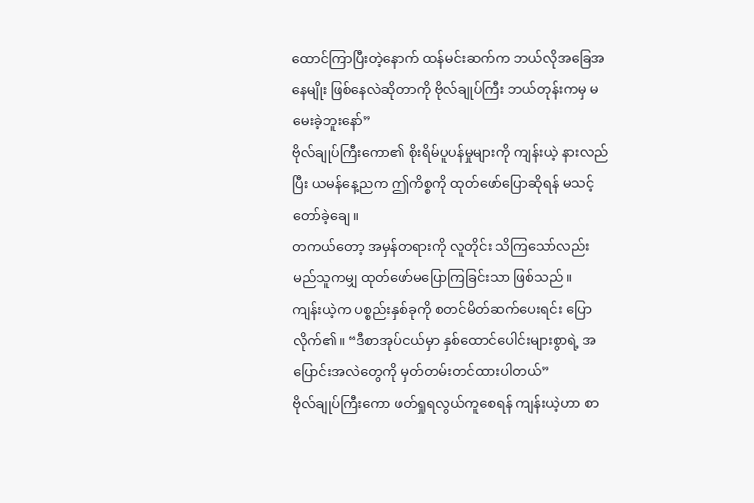ထောင်ကြာပြီးတဲ့နောက် ထန်မင်းဆက်က ဘယ်လိုအခြေအနေမျိုး ဖြစ်နေလဲဆိုတာကို ဗိုလ်ချုပ်ကြီး ဘယ်တုန်းကမှ မမေးခဲ့ဘူးနော်”
ဗိုလ်ချုပ်ကြီးကော၏ စိုးရိမ်ပူပန်မှုများကို ကျန်းယဲ့ နားလည်ပြီး ယမန်နေ့ညက ဤကိစ္စကို ထုတ်ဖော်ပြောဆိုရန် မသင့်တော်ခဲ့ချေ။
တကယ်တော့ အမှန်တရားကို လူတိုင်း သိကြသော်လည်း မည်သူကမျှ ထုတ်ဖော်မပြောကြခြင်းသာ ဖြစ်သည်။
ကျန်းယဲ့က ပစ္စည်းနှစ်ခုကို စတင်မိတ်ဆက်ပေးရင်း ပြောလိုက်၏။ “ဒီစာအုပ်ငယ်မှာ နှစ်ထောင်ပေါင်းများစွာရဲ့ အပြောင်းအလဲတွေကို မှတ်တမ်းတင်ထားပါတယ်”
ဗိုလ်ချုပ်ကြီးကော ဖတ်ရှုရလွယ်ကူစေရန် ကျန်းယဲ့ဟာ စာ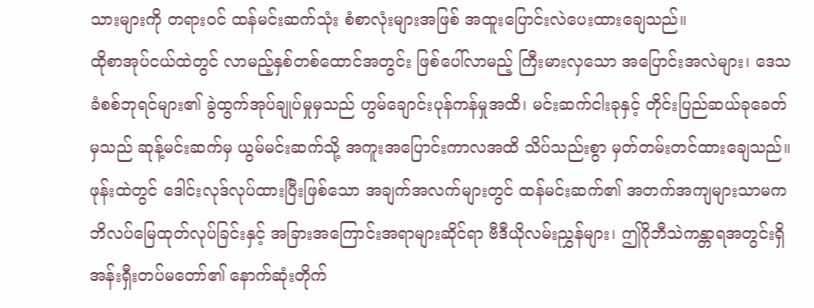သားများကို တရားဝင် ထန်မင်းဆက်သုံး စံစာလုံးများအဖြစ် အထူးပြောင်းလဲပေးထားချေသည်။
ထိုစာအုပ်ငယ်ထဲတွင် လာမည့်နှစ်တစ်ထောင်အတွင်း ဖြစ်ပေါ်လာမည့် ကြီးမားလှသော အပြောင်းအလဲများ၊ ဒေသခံစစ်ဘုရင်များ၏ ခွဲထွက်အုပ်ချုပ်မှုမှသည် ဟွမ်ချောင်းပုန်ကန်မှုအထိ၊ မင်းဆက်ငါးခုနှင့် တိုင်းပြည်ဆယ်ခုခေတ်မှသည် ဆုန့်မင်းဆက်မှ ယွမ်မင်းဆက်သို့ အကူးအပြောင်းကာလအထိ သိပ်သည်းစွာ မှတ်တမ်းတင်ထားချေသည်။
ဖုန်းထဲတွင် ဒေါင်းလုဒ်လုပ်ထားပြီးဖြစ်သော အချက်အလက်များတွင် ထန်မင်းဆက်၏ အတက်အကျများသာမက ဘိလပ်မြေထုတ်လုပ်ခြင်းနှင့် အခြားအကြောင်းအရာများဆိုင်ရာ ဗီဒီယိုလမ်းညွှန်များ၊ ဤဂိုဘီသဲကန္တာရအတွင်းရှိ အန်းရှီးတပ်မတော်၏ နောက်ဆုံးတိုက်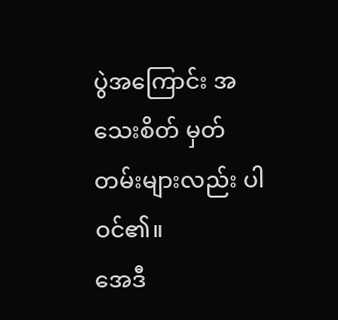ပွဲအကြောင်း အသေးစိတ် မှတ်တမ်းများလည်း ပါဝင်၏။
အေဒီ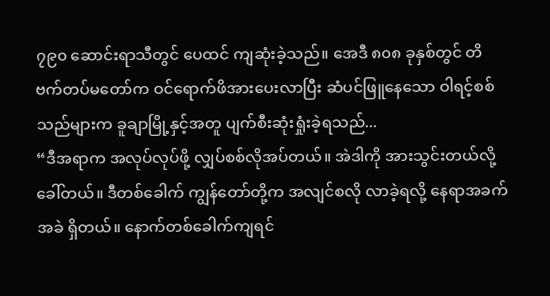၇၉၀ ဆောင်းရာသီတွင် ပေထင် ကျဆုံးခဲ့သည်။ အေဒီ ၈၀၈ ခုနှစ်တွင် တိဗက်တပ်မတော်က ဝင်ရောက်ဖိအားပေးလာပြီး ဆံပင်ဖြူနေသော ဝါရင့်စစ်သည်များက ခူချာမြို့နှင့်အတူ ပျက်စီးဆုံးရှုံးခဲ့ရသည်...
“ဒီအရာက အလုပ်လုပ်ဖို့ လျှပ်စစ်လိုအပ်တယ်။ အဲဒါကို အားသွင်းတယ်လို့ ခေါ်တယ်။ ဒီတစ်ခေါက် ကျွန်တော်တို့က အလျင်စလို လာခဲ့ရလို့ နေရာအခက်အခဲ ရှိတယ်။ နောက်တစ်ခေါက်ကျရင်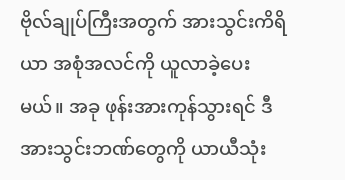ဗိုလ်ချုပ်ကြီးအတွက် အားသွင်းကိရိယာ အစုံအလင်ကို ယူလာခဲ့ပေးမယ်။ အခု ဖုန်းအားကုန်သွားရင် ဒီအားသွင်းဘဏ်တွေကို ယာယီသုံး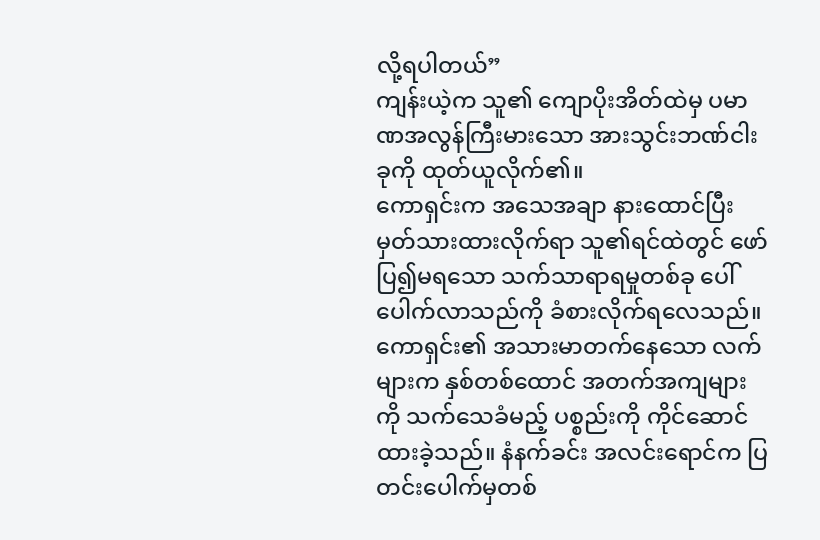လို့ရပါတယ်”
ကျန်းယဲ့က သူ၏ ကျောပိုးအိတ်ထဲမှ ပမာဏအလွန်ကြီးမားသော အားသွင်းဘဏ်ငါးခုကို ထုတ်ယူလိုက်၏။
ကောရှင်းက အသေအချာ နားထောင်ပြီး မှတ်သားထားလိုက်ရာ သူ၏ရင်ထဲတွင် ဖော်ပြ၍မရသော သက်သာရာရမှုတစ်ခု ပေါ်ပေါက်လာသည်ကို ခံစားလိုက်ရလေသည်။
ကောရှင်း၏ အသားမာတက်နေသော လက်များက နှစ်တစ်ထောင် အတက်အကျများကို သက်သေခံမည့် ပစ္စည်းကို ကိုင်ဆောင်ထားခဲ့သည်။ နံနက်ခင်း အလင်းရောင်က ပြတင်းပေါက်မှတစ်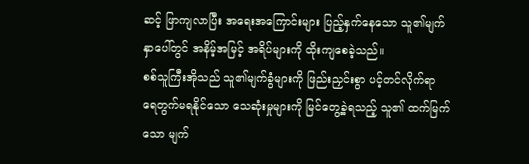ဆင့် ဖြာကျလာပြီး အရေးအကြောင်းများ ပြည့်နှက်နေသော သူ၏မျက်နှာပေါ်တွင် အနိမ့်အမြင့် အရိပ်များကို ထိုးကျစေခဲ့သည်။
စစ်သူကြီးအိုသည် သူ၏မျက်ခွံများကို ဖြည်းညှင်းစွာ ပင့်တင်လိုက်ရာ ရေတွက်မရနိုင်သော သေဆုံးမှုများကို မြင်တွေ့ခဲ့ရသည့် သူ၏ ထက်မြက်သော မျက်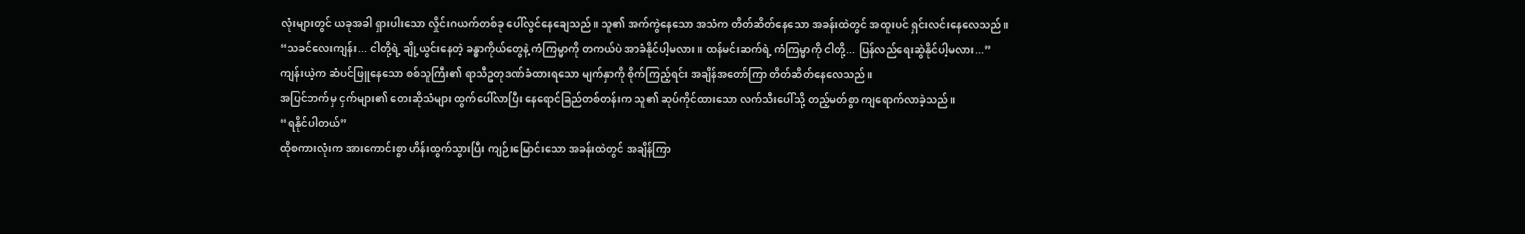လုံးများတွင် ယခုအခါ ရှားပါးသော လှိုင်းဂယက်တစ်ခု ပေါ်လွင်နေချေသည်။ သူ၏ အက်ကွဲနေသော အသံက တိတ်ဆိတ်နေသော အခန်းထဲတွင် အထူးပင် ရှင်းလင်းနေလေသည်။
“သခင်လေးကျန်း... ငါတို့ရဲ့ ချို့ယွင်းနေတဲ့ ခန္ဓာကိုယ်တွေနဲ့ ကံကြမ္မာကို တကယ်ပဲ အာခံနိုင်ပါ့မလား။ ထန်မင်းဆက်ရဲ့ ကံကြမ္မာကို ငါတို့... ပြန်လည်ရေးဆွဲနိုင်ပါ့မလား...”
ကျန်းယဲ့က ဆံပင်ဖြူနေသော စစ်သူကြီး၏ ရာသီဥတုဒဏ်ခံထားရသော မျက်နှာကို စိုက်ကြည့်ရင်း အချိန်အတော်ကြာ တိတ်ဆိတ်နေလေသည်။
အပြင်ဘက်မှ ငှက်များ၏ တေးဆိုသံများ ထွက်ပေါ်လာပြီး နေရောင်ခြည်တစ်တန်းက သူ၏ ဆုပ်ကိုင်ထားသော လက်သီးပေါ်သို့ တည့်မတ်စွာ ကျရောက်လာခဲ့သည်။
“ရနိုင်ပါတယ်”
ထိုစကားလုံးက အားကောင်းစွာ ဟိန်းထွက်သွားပြီး ကျဉ်းမြောင်းသော အခန်းထဲတွင် အချိန်ကြာ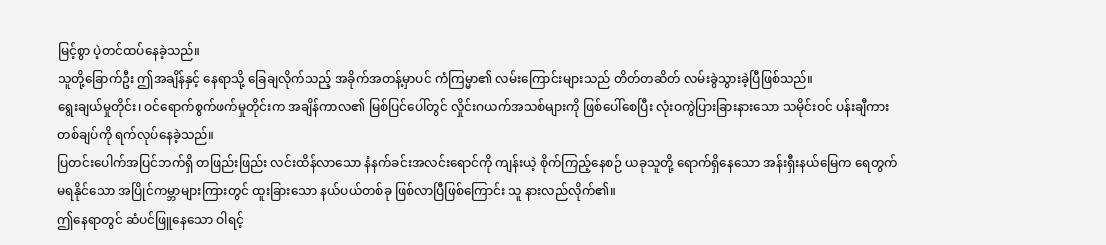မြင့်စွာ ပဲ့တင်ထပ်နေခဲ့သည်။
သူတို့ခြောက်ဦး ဤအချိန်နှင့် နေရာသို့ ခြေချလိုက်သည့် အခိုက်အတန့်မှာပင် ကံကြမ္မာ၏ လမ်းကြောင်းများသည် တိတ်တဆိတ် လမ်းခွဲသွားခဲ့ပြီဖြစ်သည်။
ရွေးချယ်မှုတိုင်း၊ ဝင်ရောက်စွက်ဖက်မှုတိုင်းက အချိန်ကာလ၏ မြစ်ပြင်ပေါ်တွင် လှိုင်းဂယက်အသစ်များကို ဖြစ်ပေါ်စေပြီး လုံးဝကွဲပြားခြားနားသော သမိုင်းဝင် ပန်းချီကားတစ်ချပ်ကို ရက်လုပ်နေခဲ့သည်။
ပြတင်းပေါက်အပြင်ဘက်ရှိ တဖြည်းဖြည်း လင်းထိန်လာသော နံနက်ခင်းအလင်းရောင်ကို ကျန်းယဲ့ စိုက်ကြည့်နေစဉ် ယခုသူတို့ ရောက်ရှိနေသော အန်းရှီးနယ်မြေက ရေတွက်မရနိုင်သော အပြိုင်ကမ္ဘာများကြားတွင် ထူးခြားသော နယ်ပယ်တစ်ခု ဖြစ်လာပြီဖြစ်ကြောင်း သူ နားလည်လိုက်၏။
ဤနေရာတွင် ဆံပင်ဖြူနေသော ဝါရင့်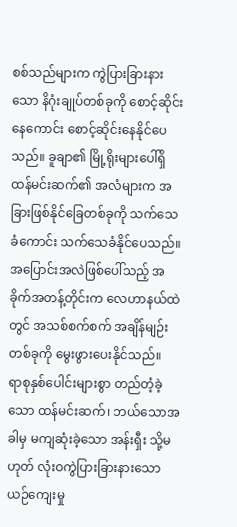စစ်သည်များက ကွဲပြားခြားနားသော နိဂုံးချုပ်တစ်ခုကို စောင့်ဆိုင်းနေကောင်း စောင့်ဆိုင်းနေနိုင်ပေသည်။ ခူချာ၏ မြို့ရိုးများပေါ်ရှိ ထန်မင်းဆက်၏ အလံများက အခြားဖြစ်နိုင်ခြေတစ်ခုကို သက်သေခံကောင်း သက်သေခံနိုင်ပေသည်။
အပြောင်းအလဲဖြစ်ပေါ်သည့် အခိုက်အတန့်တိုင်းက လေဟာနယ်ထဲတွင် အသစ်စက်စက် အချိန်မျဉ်းတစ်ခုကို မွေးဖွားပေးနိုင်သည်။
ရာစုနှစ်ပေါင်းများစွာ တည်တံ့ခဲ့သော ထန်မင်းဆက်၊ ဘယ်သောအခါမှ မကျဆုံးခဲ့သော အန်းရှီး သို့မဟုတ် လုံးဝကွဲပြားခြားနားသော ယဉ်ကျေးမှု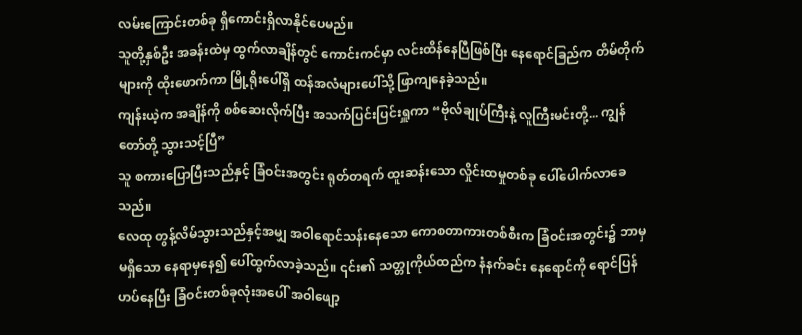လမ်းကြောင်းတစ်ခု ရှိကောင်းရှိလာနိုင်ပေမည်။
သူတို့နှစ်ဦး အခန်းထဲမှ ထွက်လာချိန်တွင် ကောင်းကင်မှာ လင်းထိန်နေပြီဖြစ်ပြီး နေရောင်ခြည်က တိမ်တိုက်များကို ထိုးဖောက်ကာ မြို့ရိုးပေါ်ရှိ ထန်အလံများပေါ်သို့ ဖြာကျနေခဲ့သည်။
ကျန်းယဲ့က အချိန်ကို စစ်ဆေးလိုက်ပြီး အသက်ပြင်းပြင်းရှူကာ “ဗိုလ်ချုပ်ကြီးနဲ့ လူကြီးမင်းတို့... ကျွန်တော်တို့ သွားသင့်ပြီ”
သူ စကားပြောပြီးသည်နှင့် ခြံဝင်းအတွင်း ရုတ်တရက် ထူးဆန်းသော လှိုင်းထမှုတစ်ခု ပေါ်ပေါက်လာခေသည်။
လေထု တွန့်လိမ်သွားသည်နှင့်အမျှ အဝါရောင်သန်းနေသော ကောစတာကားတစ်စီးက ခြံဝင်းအတွင်း၌ ဘာမှမရှိသော နေရာမှနေ၍ ပေါ်ထွက်လာခဲ့သည်။ ၎င်း၏ သတ္တုကိုယ်ထည်က နံနက်ခင်း နေရောင်ကို ရောင်ပြန်ဟပ်နေပြီး ခြံဝင်းတစ်ခုလုံးအပေါ် အဝါဖျော့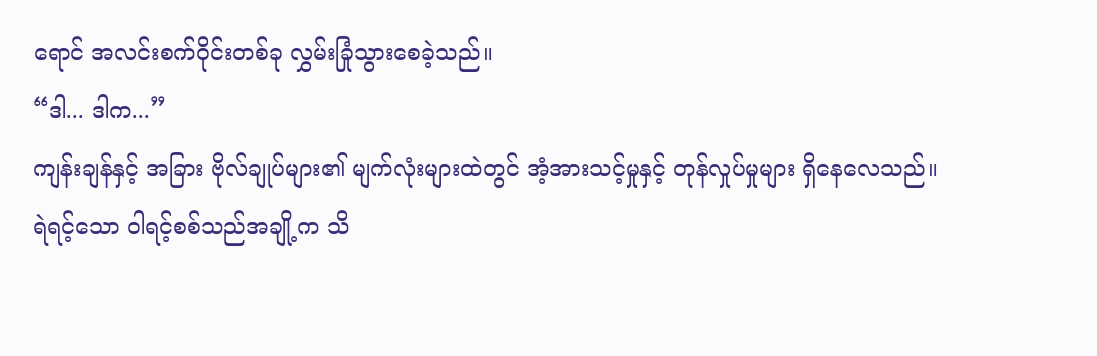ရောင် အလင်းစက်ဝိုင်းတစ်ခု လွှမ်းခြုံသွားစေခဲ့သည်။
“ဒါ... ဒါက...”
ကျန်းချန်နှင့် အခြား ဗိုလ်ချုပ်များ၏ မျက်လုံးများထဲတွင် အံ့အားသင့်မှုနှင့် တုန်လှုပ်မှုများ ရှိနေလေသည်။
ရဲရင့်သော ဝါရင့်စစ်သည်အချို့က သိ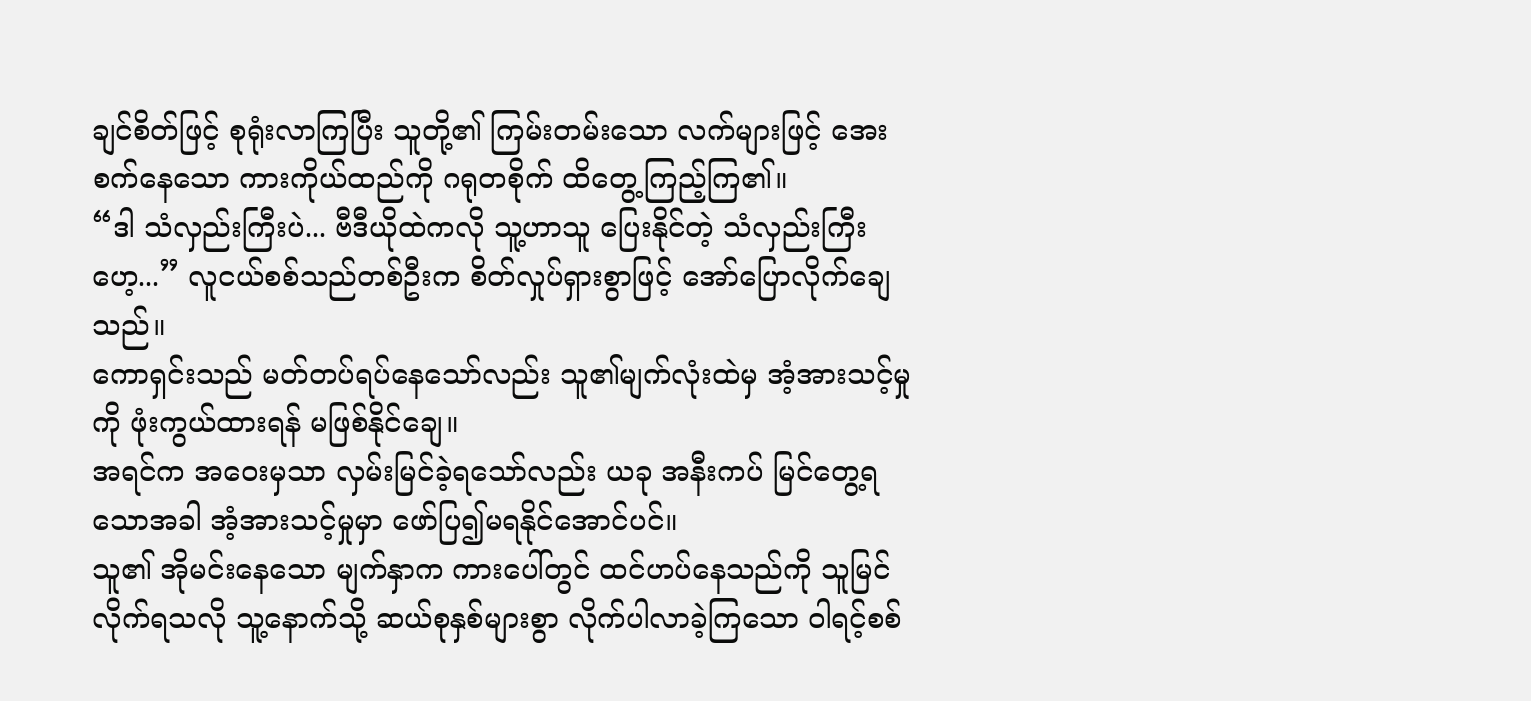ချင်စိတ်ဖြင့် စုရုံးလာကြပြီး သူတို့၏ ကြမ်းတမ်းသော လက်များဖြင့် အေးစက်နေသော ကားကိုယ်ထည်ကို ဂရုတစိုက် ထိတွေ့ကြည့်ကြ၏။
“ဒါ သံလှည်းကြီးပဲ... ဗီဒီယိုထဲကလို သူ့ဟာသူ ပြေးနိုင်တဲ့ သံလှည်းကြီးဟေ့...” လူငယ်စစ်သည်တစ်ဦးက စိတ်လှုပ်ရှားစွာဖြင့် အော်ပြောလိုက်ချေသည်။
ကောရှင်းသည် မတ်တပ်ရပ်နေသော်လည်း သူ၏မျက်လုံးထဲမှ အံ့အားသင့်မှုကို ဖုံးကွယ်ထားရန် မဖြစ်နိုင်ချေ။
အရင်က အဝေးမှသာ လှမ်းမြင်ခဲ့ရသော်လည်း ယခု အနီးကပ် မြင်တွေ့ရသောအခါ အံ့အားသင့်မှုမှာ ဖော်ပြ၍မရနိုင်အောင်ပင်။
သူ၏ အိုမင်းနေသော မျက်နှာက ကားပေါ်တွင် ထင်ဟပ်နေသည်ကို သူမြင်လိုက်ရသလို သူ့နောက်သို့ ဆယ်စုနှစ်များစွာ လိုက်ပါလာခဲ့ကြသော ဝါရင့်စစ်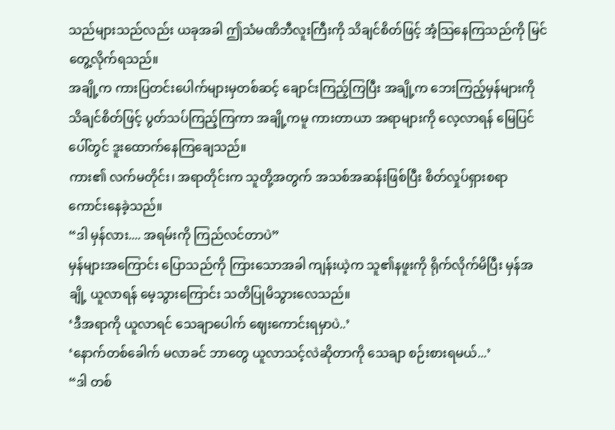သည်များသည်လည်း ယခုအခါ ဤသံမဏိဘီလူးကြီးကို သိချင်စိတ်ဖြင့် အံ့သြနေကြသည်ကို မြင်တွေ့လိုက်ရသည်။
အချို့က ကားပြတင်းပေါက်များမှတစ်ဆင့် ချောင်းကြည့်ကြပြီး အချို့က ဘေးကြည့်မှန်များကို သိချင်စိတ်ဖြင့် ပွတ်သပ်ကြည့်ကြကာ အချို့ကမူ ကားတာယာ အရာများကို လေ့လာရန် မြေပြင်ပေါ်တွင် ဒူးထောက်နေကြချေသည်။
ကား၏ လက်မတိုင်း၊ အရာတိုင်းက သူတို့အတွက် အသစ်အဆန်းဖြစ်ပြီး စိတ်လှုပ်ရှားစရာ ကောင်းနေခဲ့သည်။
“ဒါ မှန်လား.... အရမ်းကို ကြည်လင်တာပဲ”
မှန်များအကြောင်း ပြောသည်ကို ကြားသောအခါ ကျန်းယဲ့က သူ၏နဖူးကို ရိုက်လိုက်မိပြီး မှန်အချို့ ယူလာရန် မေ့သွားကြောင်း သတိပြုမိသွားလေသည်။
‘ဒီအရာကို ယူလာရင် သေချာပေါက် ဈေးကောင်းရမှာပဲ..’
‘နောက်တစ်ခေါက် မလာခင် ဘာတွေ ယူလာသင့်လဲဆိုတာကို သေချာ စဉ်းစားရမယ်...’
“ဒါ တစ်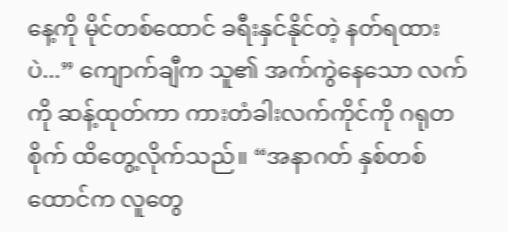နေ့ကို မိုင်တစ်ထောင် ခရီးနှင်နိုင်တဲ့ နတ်ရထားပဲ...” ကျောက်ချီက သူ၏ အက်ကွဲနေသော လက်ကို ဆန့်ထုတ်ကာ ကားတံခါးလက်ကိုင်ကို ဂရုတစိုက် ထိတွေ့လိုက်သည်။ “အနာဂတ် နှစ်တစ်ထောင်က လူတွေ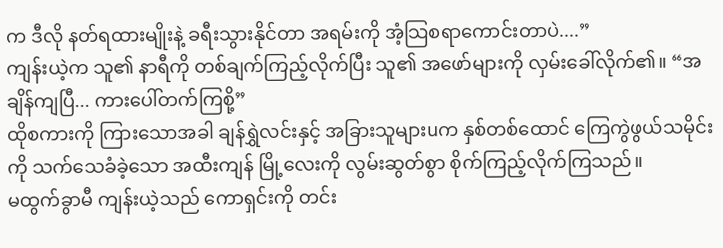က ဒီလို နတ်ရထားမျိုးနဲ့ ခရီးသွားနိုင်တာ အရမ်းကို အံ့သြစရာကောင်းတာပဲ....”
ကျန်းယဲ့က သူ၏ နာရီကို တစ်ချက်ကြည့်လိုက်ပြီး သူ၏ အဖော်များကို လှမ်းခေါ်လိုက်၏။ “အချိန်ကျပြီ... ကားပေါ်တက်ကြစို့”
ထိုစကားကို ကြားသောအခါ ချန်ရွှဲလင်းနှင့် အခြားသူများuက နှစ်တစ်ထောင် ကြေကွဲဖွယ်သမိုင်းကို သက်သေခံခဲ့သော အထီးကျန် မြို့လေးကို လွမ်းဆွတ်စွာ စိုက်ကြည့်လိုက်ကြသည်။
မထွက်ခွာမီ ကျန်းယဲ့သည် ကောရှင်းကို တင်း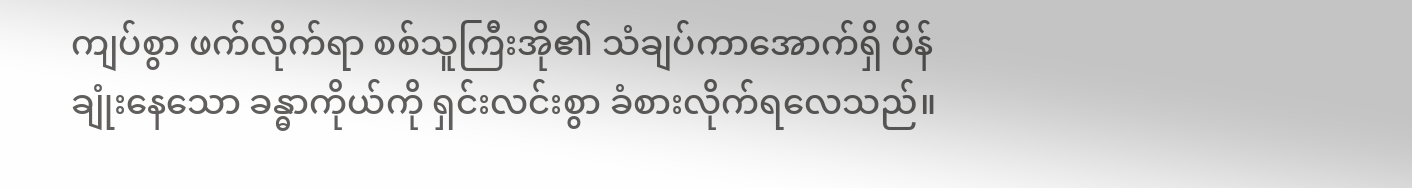ကျပ်စွာ ဖက်လိုက်ရာ စစ်သူကြီးအို၏ သံချပ်ကာအောက်ရှိ ပိန်ချုံးနေသော ခန္ဓာကိုယ်ကို ရှင်းလင်းစွာ ခံစားလိုက်ရလေသည်။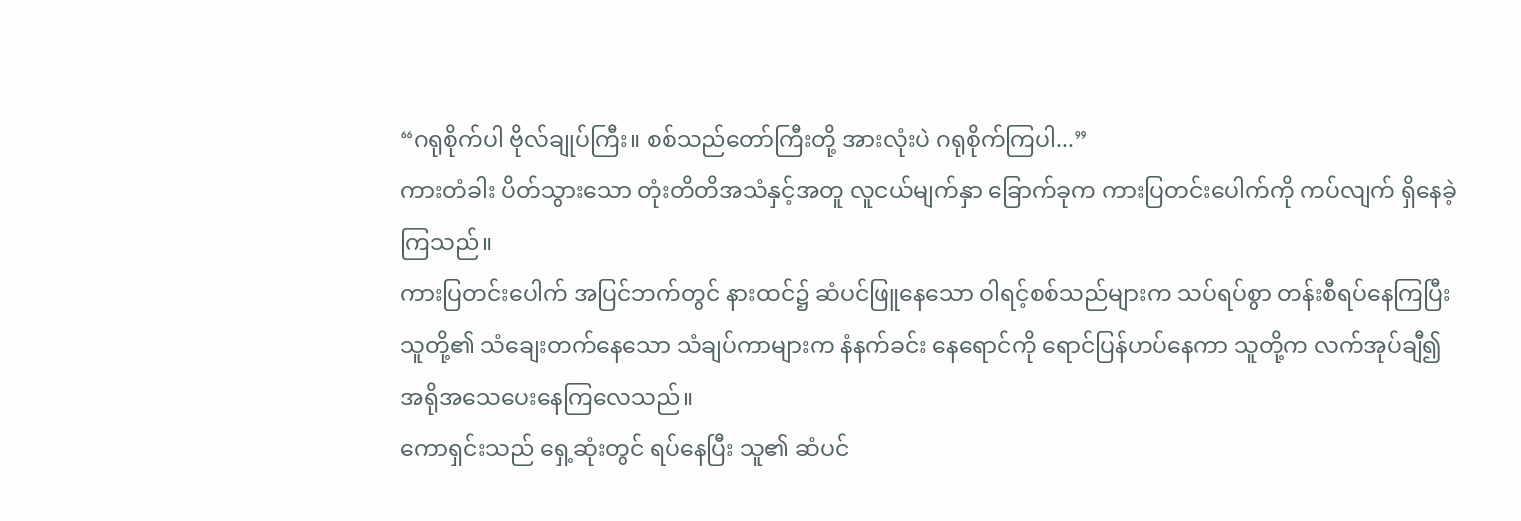“ဂရုစိုက်ပါ ဗိုလ်ချုပ်ကြီး။ စစ်သည်တော်ကြီးတို့ အားလုံးပဲ ဂရုစိုက်ကြပါ...”
ကားတံခါး ပိတ်သွားသော တုံးတိတိအသံနှင့်အတူ လူငယ်မျက်နှာ ခြောက်ခုက ကားပြတင်းပေါက်ကို ကပ်လျက် ရှိနေခဲ့ကြသည်။
ကားပြတင်းပေါက် အပြင်ဘက်တွင် နားထင်၌ ဆံပင်ဖြူနေသော ဝါရင့်စစ်သည်များက သပ်ရပ်စွာ တန်းစီရပ်နေကြပြီး သူတို့၏ သံချေးတက်နေသော သံချပ်ကာများက နံနက်ခင်း နေရောင်ကို ရောင်ပြန်ဟပ်နေကာ သူတို့က လက်အုပ်ချီ၍ အရိုအသေပေးနေကြလေသည်။
ကောရှင်းသည် ရှေ့ဆုံးတွင် ရပ်နေပြီး သူ၏ ဆံပင်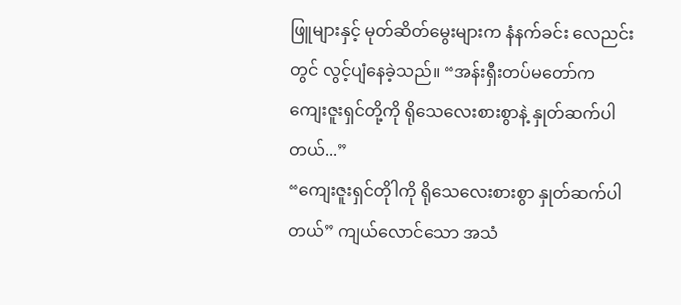ဖြူများနှင့် မုတ်ဆိတ်မွေးများက နံနက်ခင်း လေညင်းတွင် လွင့်ပျံနေခဲ့သည်။ “အန်းရှီးတပ်မတော်က ကျေးဇူးရှင်တို့ကို ရိုသေလေးစားစွာနဲ့ နှုတ်ဆက်ပါတယ်...”
“ကျေးဇူးရှင်တိုါကို ရိုသေလေးစားစွာ နှုတ်ဆက်ပါတယ်” ကျယ်လောင်သော အသံ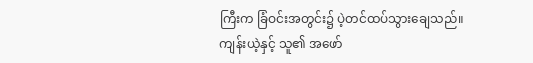ကြီးက ခြံဝင်းအတွင်း၌ ပဲ့တင်ထပ်သွားချေသည်။
ကျန်းယဲ့နှင့် သူ၏ အဖော်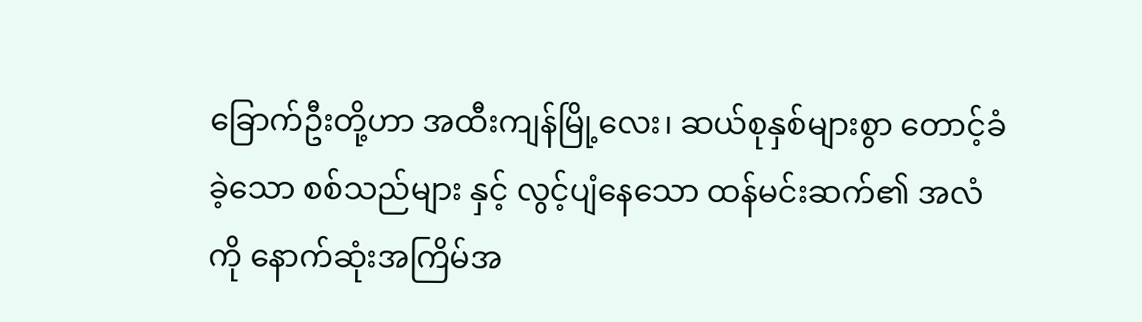ခြောက်ဦးတို့ဟာ အထီးကျန်မြို့လေး၊ ဆယ်စုနှစ်များစွာ တောင့်ခံခဲ့သော စစ်သည်များ နှင့် လွင့်ပျံနေသော ထန်မင်းဆက်၏ အလံကို နောက်ဆုံးအကြိမ်အ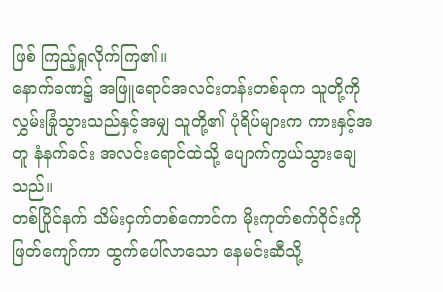ဖြစ် ကြည့်ရှုလိုက်ကြ၏။
နောက်ခဏ၌ အဖြူရောင်အလင်းတန်းတစ်ခုက သူတို့ကို လွှမ်းခြုံသွားသည်နှင့်အမျှ သူတို့၏ ပုံရိပ်များက ကားနှင့်အတူ နံနက်ခင်း အလင်းရောင်ထဲသို့ ပျောက်ကွယ်သွားချေသည်။
တစ်ပြိုင်နက် သိမ်းငှက်တစ်ကောင်က မိုးကုတ်စက်ဝိုင်းကို ဖြတ်ကျော်ကာ ထွက်ပေါ်လာသော နေမင်းဆီသို့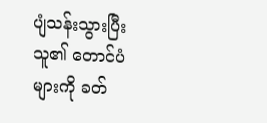ပျံသန်းသွားပြီး သူ၏ တောင်ပံများကို ခတ်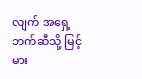လျက် အရှေ့ဘက်ဆီသို့ မြင့်မား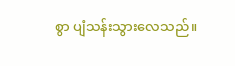စွာ ပျံသန်းသွားလေသည်။